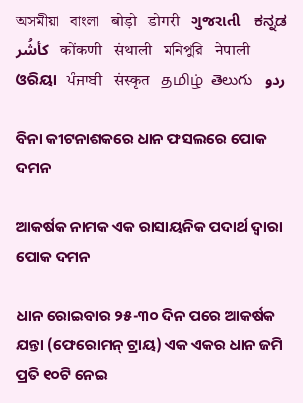অসমীয়া   বাংলা   बोड़ो   डोगरी   ગુજરાતી   ಕನ್ನಡ   كأشُر   कोंकणी   संथाली   মনিপুরি   नेपाली   ଓରିୟା   ਪੰਜਾਬੀ   संस्कृत   தமிழ்  తెలుగు   ردو

ବିନା କୀଟନାଶକରେ ଧାନ ଫସଲରେ ପୋକ ଦମନ

ଆକର୍ଷକ ନାମକ ଏକ ରାସାୟନିକ ପଦାର୍ଥ ଦ୍ଵାରା ପୋକ ଦମନ

ଧାନ ରୋଇବାର ୨୫-୩୦ ଦିନ ପରେ ଆକର୍ଷକ ଯନ୍ତା (ଫେରୋମନ୍ ଟ୍ରାୟ) ଏକ ଏକର ଧାନ ଜମି ପ୍ରତି ୧୦ଟି ନେଇ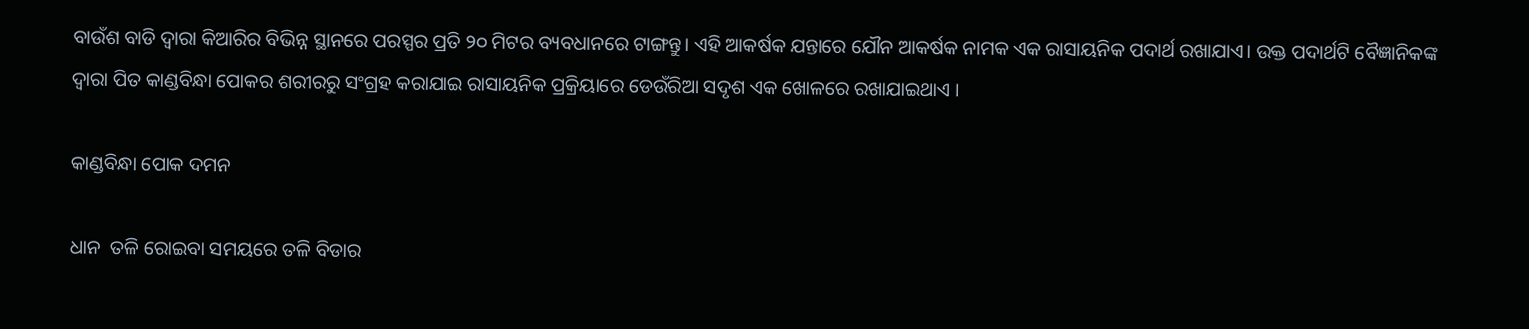ବାଉଁଶ ବାଡି ଦ୍ଵାରା କିଆରିର ବିଭିନ୍ନ ସ୍ଥାନରେ ପରସ୍ପର ପ୍ରତି ୨୦ ମିଟର ବ୍ୟବଧାନରେ ଟାଙ୍ଗନ୍ତୁ। ଏହି ଆକର୍ଷକ ଯନ୍ତାରେ ଯୌନ ଆକର୍ଷକ ନାମକ ଏକ ରାସାୟନିକ ପଦାର୍ଥ ରଖାଯାଏ। ଉକ୍ତ ପଦାର୍ଥଟି ବୈଜ୍ଞାନିକଙ୍କ ଦ୍ଵାରା ପିତ କାଣ୍ଡବିନ୍ଧା ପୋକର ଶରୀରରୁ ସଂଗ୍ରହ କରାଯାଇ ରାସାୟନିକ ପ୍ରକ୍ରିୟାରେ ଡେଉଁରିଆ ସଦୃଶ ଏକ ଖୋଳରେ ରଖାଯାଇଥାଏ ।

କାଣ୍ଡବିନ୍ଧା ପୋକ ଦମନ

ଧାନ  ତଳି ରୋଇବା ସମୟରେ ତଳି ବିଡାର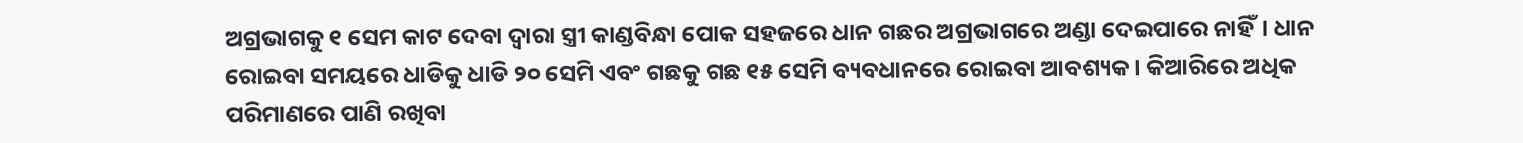ଅଗ୍ରଭାଗକୁ ୧ ସେମ କାଟ ଦେବା ଦ୍ଵାରା ସ୍ତ୍ରୀ କାଣ୍ଡବିନ୍ଧା ପୋକ ସହଜରେ ଧାନ ଗଛର ଅଗ୍ରଭାଗରେ ଅଣ୍ଡା ଦେଇପାରେ ନାହିଁ। ଧାନ ରୋଇବା ସମୟରେ ଧାଡିକୁ ଧାଡି ୨୦ ସେମି ଏବଂ ଗଛକୁ ଗଛ ୧୫ ସେମି ବ୍ୟବଧାନରେ ରୋଇବା ଆବଶ୍ୟକ । କିଆରିରେ ଅଧିକ ପରିମାଣରେ ପାଣି ରଖିବା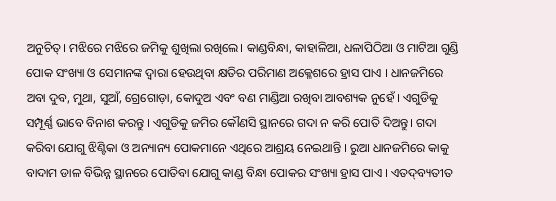ଅନୁଚିତ୍। ମଝିରେ ମଝିରେ ଜମିକୁ ଶୁଖିଲା ରଖିଲେ। କାଣ୍ଡବିନ୍ଧା, କାହାଳିଆ, ଧଳାପିଠିଆ ଓ ମାଟିଆ ଗୁଣ୍ଡି ପୋକ ସଂଖ୍ୟା ଓ ସେମାନଙ୍କ ଦ୍ଵାରା ହେଉଥିବା କ୍ଷତିର ପରିମାଣ ଅକ୍ଳେଶରେ ହ୍ରାସ ପାଏ । ଧାନଜମିରେ ଅବା ଦୁବ, ମୁଥା, ସୁଆଁ, ଗ୍ରେଗୋଡ଼ା, କୋଦୁଅ ଏବଂ ବଣ ମାଣ୍ଡିଆ ରଖିବା ଆବଶ୍ୟକ ନୁହେଁ । ଏଗୁଡିକୁ ସମ୍ପୂର୍ଣ୍ଣ ଭାବେ ବିନାଶ କରନ୍ତୁ । ଏଗୁଡିକୁ ଜମିର କୌଣସି ସ୍ଥାନରେ ଗଦା ନ କରି ପୋତି ଦିଅନ୍ତୁ। ଗଦା କରିବା ଯୋଗୁ ଝିଣ୍ଟିକା ଓ ଅନ୍ୟାନ୍ୟ ପୋକମାନେ ଏଥିରେ ଆଶ୍ରୟ ନେଇଥାନ୍ତି । ରୁଆ ଧାନଜମିରେ କାକୁ ବାଦାମ ଡାଳ ବିଭିନ୍ନ ସ୍ଥାନରେ ପୋତିବା ଯୋଗୁ କାଣ୍ଡ ବିନ୍ଧା ପୋକର ସଂଖ୍ୟା ହ୍ରାସ ପାଏ । ଏତଦ୍‌ବ୍ୟତୀତ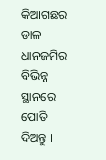କିଆଗଛର ଡାଳ ଧାନଜମିର ବିଭିନ୍ନ ସ୍ଥାନରେ ପୋତି ଦିଅନ୍ତୁ ।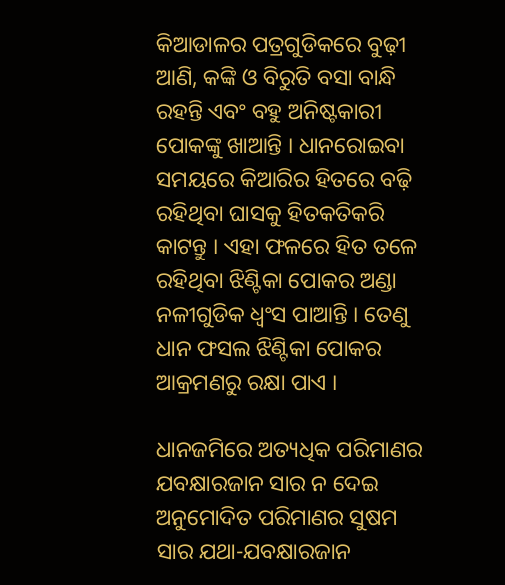କିଆଡାଳର ପତ୍ରଗୁଡିକରେ ବୁଢ଼ୀ ଆଣି, କଙ୍କି ଓ ବିରୁତି ବସା ବାନ୍ଧି ରହନ୍ତି ଏବଂ ବହୁ ଅନିଷ୍ଟକାରୀ ପୋକଙ୍କୁ ଖାଆନ୍ତି । ଧାନରୋଇବା ସମୟରେ କିଆରିର ହିତରେ ବଢ଼ି ରହିଥିବା ଘାସକୁ ହିତକତିକରି କାଟନ୍ତୁ । ଏହା ଫଳରେ ହିତ ତଳେ ରହିଥିବା ଝିଣ୍ଟିକା ପୋକର ଅଣ୍ଡା ନଳୀଗୁଡିକ ଧ୍ଵଂସ ପାଆନ୍ତି । ତେଣୁ ଧାନ ଫସଲ ଝିଣ୍ଟିକା ପୋକର ଆକ୍ରମଣରୁ ରକ୍ଷା ପାଏ ।

ଧାନଜମିରେ ଅତ୍ୟଧିକ ପରିମାଣର ଯବକ୍ଷାରଜାନ ସାର ନ ଦେଇ ଅନୁମୋଦିତ ପରିମାଣର ସୁଷମ ସାର ଯଥା-ଯବକ୍ଷାରଜାନ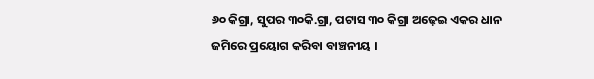୬୦ କିଗ୍ରା, ସୁପର ୩୦କି.ଗ୍ରା, ପଟାସ ୩୦ କିଗ୍ରା ଅଢ଼େଇ ଏକର ଧାନ ଜମିରେ ପ୍ରୟୋଗ କରିବା ବାଞ୍ଚନୀୟ ।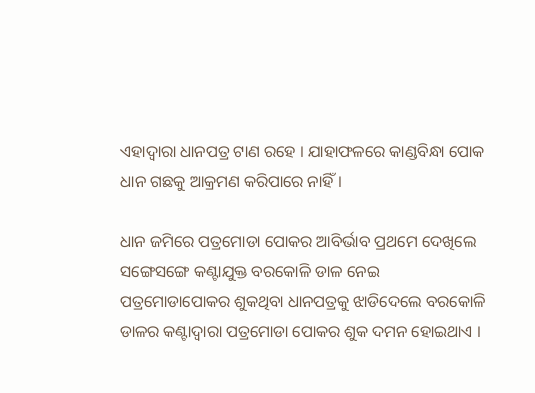ଏହାଦ୍ଵାରା ଧାନପତ୍ର ଟାଣ ରହେ । ଯାହାଫଳରେ କାଣ୍ଡବିନ୍ଧା ପୋକ ଧାନ ଗଛକୁ ଆକ୍ରମଣ କରିପାରେ ନାହିଁ।

ଧାନ ଜମିରେ ପତ୍ରମୋଡା ପୋକର ଆବିର୍ଭାବ ପ୍ରଥମେ ଦେଖିଲେ ସଙ୍ଗେସଙ୍ଗେ କଣ୍ଟାଯୁକ୍ତ ବରକୋଳି ଡାଳ ନେଇ ପତ୍ରମୋଡାପୋକର ଶୁକଥିବା ଧାନପତ୍ରକୁ ଝାଡିଦେଲେ ବରକୋଳି ଡାଳର କଣ୍ଟାଦ୍ଵାରା ପତ୍ରମୋଡା ପୋକର ଶୁକ ଦମନ ହୋଇଥାଏ ।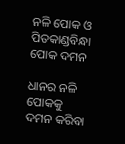ନଳି ପୋକ ଓ ପିତକାଣ୍ଡବିନ୍ଧା ପୋକ ଦମନ

ଧାନର ନଳି ପୋକକୁ ଦମନ କରିବା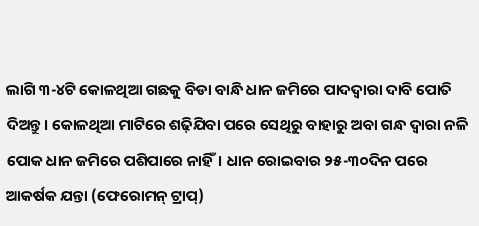ଲାଗି ୩-୪ଟି କୋଳଥିଆ ଗଛକୁ ବିଡା ବାନ୍ଧି ଧାନ ଜମିରେ ପାଦଦ୍ଵାରା ଦାବି ପୋତି ଦିଅନ୍ତୁ। କୋଳଥିଆ ମାଟିରେ ଶଢ଼ିଯିବା ପରେ ସେଥିରୁ ବାହାରୁ ଅବା ଗନ୍ଧ ଦ୍ଵାରା ନଳି ପୋକ ଧାନ ଜମିରେ ପଶିପାରେ ନାହିଁ। ଧାନ ରୋଇବାର ୨୫-୩୦ଦିନ ପରେ ଆକର୍ଷକ ଯନ୍ତା (ଫେରୋମନ୍ ଟ୍ରାପ୍)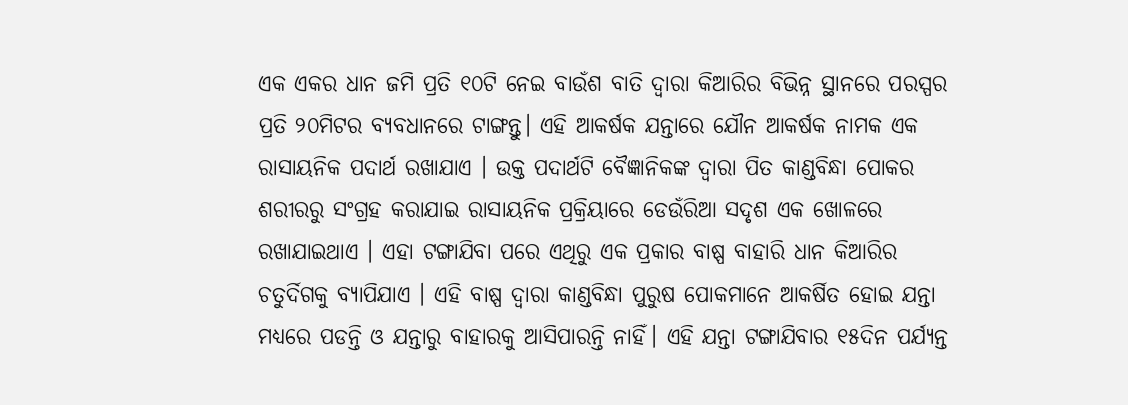ଏକ ଏକର ଧାନ ଜମି ପ୍ରତି ୧୦ଟି ନେଇ ବାଉଁଶ ବାତି ଦ୍ଵାରା କିଆରିର ବିଭିନ୍ନ ସ୍ଥାନରେ ପରସ୍ପର ପ୍ରତି ୨୦ମିଟର ବ୍ୟବଧାନରେ ଟାଙ୍ଗନ୍ତୁ। ଏହି ଆକର୍ଷକ ଯନ୍ତାରେ ଯୌନ ଆକର୍ଷକ ନାମକ ଏକ ରାସାୟନିକ ପଦାର୍ଥ ରଖାଯାଏ । ଉକ୍ତ ପଦାର୍ଥଟି ବୈଜ୍ଞାନିକଙ୍କ ଦ୍ଵାରା ପିତ କାଣ୍ଡବିନ୍ଧା ପୋକର ଶରୀରରୁ ସଂଗ୍ରହ କରାଯାଇ ରାସାୟନିକ ପ୍ରକ୍ରିୟାରେ ଡେଉଁରିଆ ସଦୃଶ ଏକ ଖୋଳରେ ରଖାଯାଇଥାଏ । ଏହା ଟଙ୍ଗାଯିବା ପରେ ଏଥିରୁ ଏକ ପ୍ରକାର ବାଷ୍ପ ବାହାରି ଧାନ କିଆରିର ଚତୁର୍ଦିଗକୁ ବ୍ୟାପିଯାଏ । ଏହି ବାଷ୍ପ ଦ୍ଵାରା କାଣ୍ଡବିନ୍ଧା ପୁରୁଷ ପୋକମାନେ ଆକର୍ଷିତ ହୋଇ ଯନ୍ତା ମଧ୍ୟରେ ପଡନ୍ତି ଓ ଯନ୍ତାରୁ ବାହାରକୁ ଆସିପାରନ୍ତି ନାହିଁ। ଏହି ଯନ୍ତା ଟଙ୍ଗାଯିବାର ୧୫ଦିନ ପର୍ଯ୍ୟନ୍ତ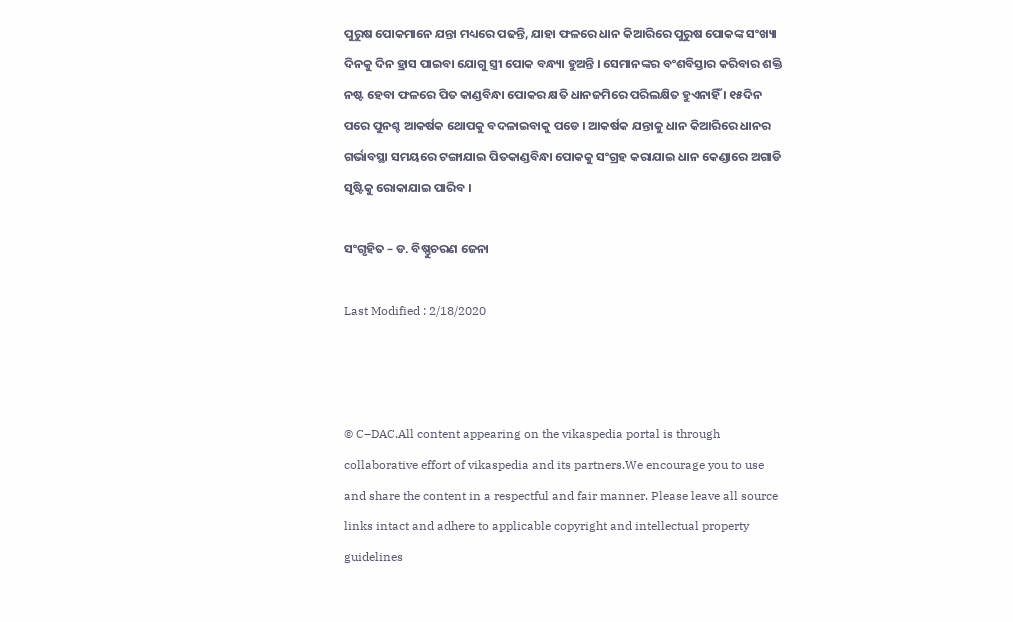ପୁରୁଷ ପୋକମାନେ ଯନ୍ତା ମଧ୍ୟରେ ପଢନ୍ତି, ଯାହା ଫଳରେ ଧାନ କିଆରିରେ ପୁରୁଷ ପୋକଙ୍କ ସଂଖ୍ୟା ଦିନକୁ ଦିନ ହ୍ରାସ ପାଇବା ଯୋଗୁ ସ୍ତ୍ରୀ ପୋକ ବନ୍ଧ୍ୟା ହୁଅନ୍ତି । ସେମାନଙ୍କର ବଂଶବିସ୍ତାର କରିବାର ଶକ୍ତି ନଷ୍ଟ ହେବା ଫଳରେ ପିତ କାଣ୍ଡବିନ୍ଧା ପୋକର କ୍ଷତି ଧାନଜମିରେ ପରିଲକ୍ଷିତ ହୁଏନାହିଁ । ୧୫ଦିନ ପରେ ପୁନଶ୍ଚ ଆକର୍ଷକ ଥୋପକୁ ବଦଳାଇବାକୁ ପଡେ । ଆକର୍ଷକ ଯନ୍ତାକୁ ଧାନ କିଆରିରେ ଧାନର ଗର୍ଭାବସ୍ଥା ସମୟରେ ଟଙ୍ଗାଯାଇ ପିତକାଣ୍ଡବିନ୍ଧା ପୋକକୁ ସଂଗ୍ରହ କରାଯାଇ ଧାନ କେଣ୍ଡାରେ ଅଗାଡି ସୃଷ୍ଟିକୁ ରୋକାଯାଇ ପାରିବ ।

ସଂଗୃହିତ – ଡ. ବିଷ୍ଣୁଚରଣ ଜେନା

Last Modified : 2/18/2020



© C–DAC.All content appearing on the vikaspedia portal is through collaborative effort of vikaspedia and its partners.We encourage you to use and share the content in a respectful and fair manner. Please leave all source links intact and adhere to applicable copyright and intellectual property guidelines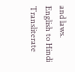and laws.
English to Hindi Transliterate